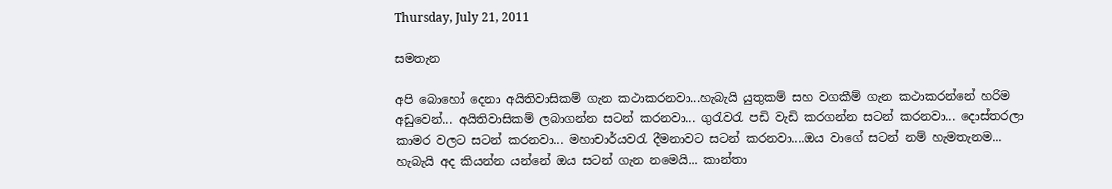Thursday, July 21, 2011

සමතැන

අපි බොහෝ දෙනා අයිතිවාසිකම් ගැන කථාකරනවා...හැබැයි යුතුකම් සහ වගකීම් ගැන කථාකරන්නේ හරිම අඩුවෙන්... අයිතිවාසිකම් ලබාගන්න සටන් කරනවා... ගුරැවරැ පඩි වැඩි කරගන්න සටන් කරනවා... දොස්තරලා කාමර වලට සටන් කරනවා... මහාචාර්යවරැ දීමනාවට සටන් කරනවා....ඔය වාගේ සටන් නම් හැමතැනම... හැබැයි අද කියන්න යන්නේ ඔය සටන් ගැන නමෙයි... කාන්තා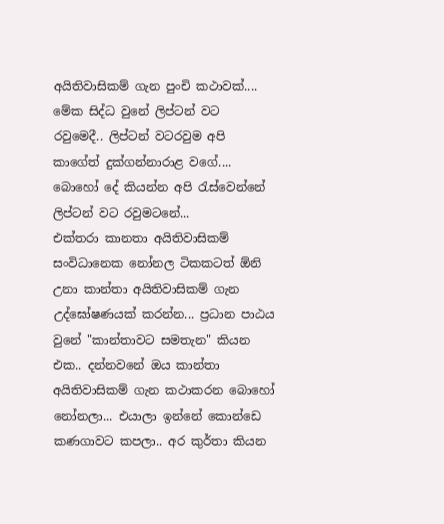අයිතිවාසිකම් ගැන පුංචි කථාවක්....
මේක සිද්ධ වුනේ ලිප්ටන් වට රවුමෙදී.. ලිප්ටන් වටරවුම අපි කාගේත් දුක්ගන්නාරාළ වගේ.... බොහෝ දේ කියන්න අපි රැස්වෙන්නේ ලිප්ටන් වට රවුමටනේ...
එක්තරා කානතා අයිතිවාසිකම් සංවිධානෙක නෝනල ටිකකටත් ඕනි උනා කාන්තා අයිතිවාසිකම් ගැන උද්ඝෝෂණයක් කරන්න... ප්‍රධාන පාඨය වුනේ "කාන්තාවට සමතැන" කියන එක.. දන්නවනේ ඔය කාන්තා අයිතිවාසිකම් ගැන කථාකරන බොහෝ නෝනලා... එයාලා ඉන්නේ කොන්ඩෙ කණගාවට කපලා.. අර කුර්තා කියන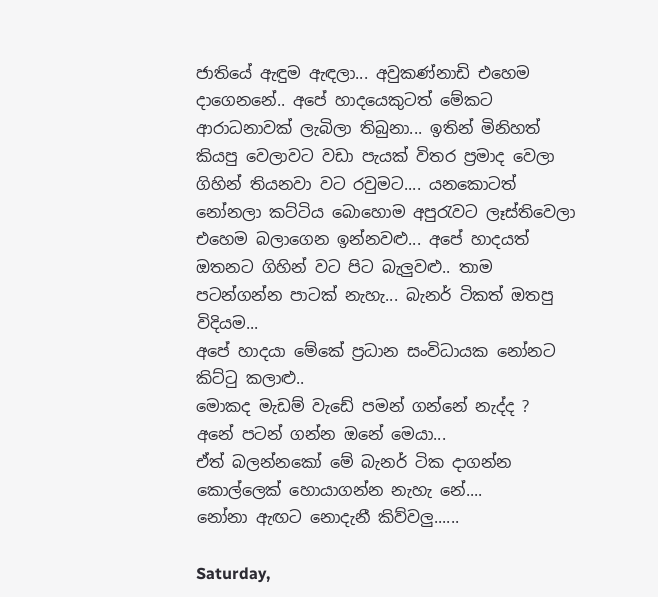ජාතියේ ඇඳුම ඇඳලා... අවුකණ්නාඩි එහෙම දාගෙනනේ.. අපේ හාදයෙකුටත් මේකට ආරාධනාවක් ලැබිලා තිබුනා... ඉතින් මිනිහත් කියපු වෙලාවට වඩා පැයක් විතර ප්‍රමාද වෙලා ගිහින් තියනවා වට රවුමට.... යනකොටත් නෝනලා කට්ටිය බොහොම අපුරැවට ලෑස්තිවෙලා එහෙම බලාගෙන ඉන්නවළු... අපේ හාදයත් ඔතනට ගිහින් වට පිට බැලුවළු.. තාම පටන්ගන්න පාටක් නැහැ... බැනර් ටිකත් ඔතපු විදියම...
අපේ හාදයා මේකේ ප්‍රධාන සංවිධායක නෝනට කිට්ටු කලාළු..
මොකද මැඩම් වැඩේ පමන් ගන්නේ නැද්ද ?
අනේ පටන් ගන්න ඔනේ මෙයා...
ඒත් බලන්නකෝ මේ බැනර් ටික දාගන්න කොල්ලෙක් හොයාගන්න නැහැ නේ....
නෝනා ඇඟට නොදැනී කිව්වලු......

Saturday,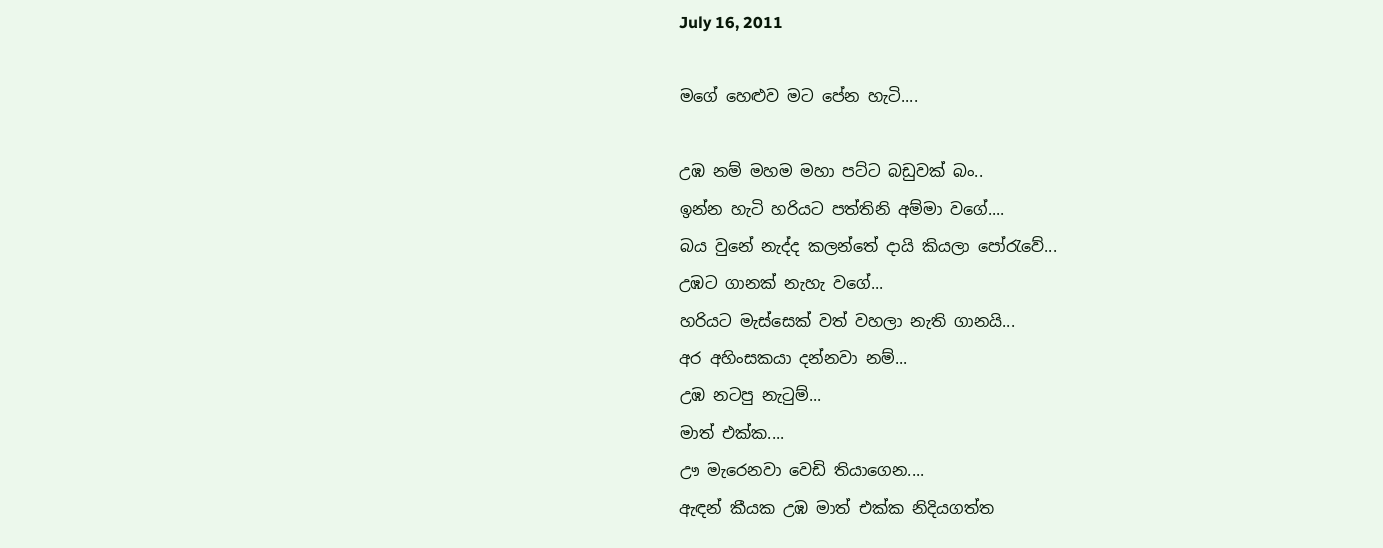July 16, 2011

මගේ හෙළුව මට පේන හැටි....

උඹ නම් මහම මහා පට්ට බඩුවක් බං..
ඉන්න හැටි හරියට පත්තිනි අම්මා වගේ....
බය වුනේ නැද්ද කලන්තේ දායි කියලා පෝරැවේ...
උඹට ගානක් නැහැ වගේ...
හරියට මැස්සෙක් වත් වහලා නැති ගානයි...
අර අහිංසකයා දන්නවා නම්...
උඹ නටපු නැටුම්...
මාත් එක්ක....
ඌ මැරෙනවා වෙඩි තියාගෙන....
ඇඳන් කීයක උඹ මාත් එක්ක නිදියගත්ත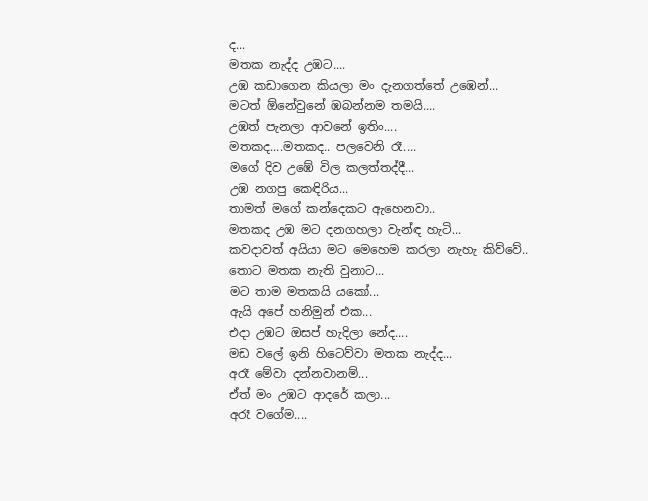ද...
මතක නැද්ද උඹට....
උඹ කඩාගෙන කියලා මං දැනගත්තේ උඹෙන්...
මටත් ඕනේවුනේ ඹබන්නම තමයි....
උඹත් පැනලා ආවනේ ඉතිං....
මතකද....මතකද.. පලවෙනි රෑ....
මගේ දිව උඹේ විල කලත්තද්දී...
උඹ නගපු කෙඳිරිය...
තාමත් මගේ කන්දෙකට ඇහෙනවා..
මතකද උඹ මට දනගහලා වැන්ඳ හැටි...
කවදාවත් අයියා මට මෙහෙම කරලා නැහැ කිව්වේ..
තොට මතක නැති වුනාට...
මට තාම මතකයි යකෝ...
ඇයි අපේ හනිමුන් එක...
එදා උඹට ඔසප් හැදිලා නේද....
මඩ වලේ ඉනි හිටෙව්වා මතක නැද්ද...
අරෑ මේවා දන්නවානම්...
ඒත් මං උඹට ආදරේ කලා...
අරෑ වගේම....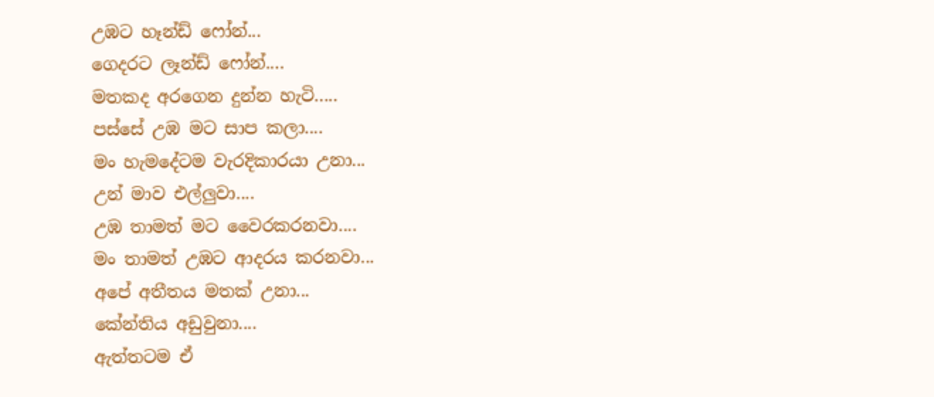උඹට හෑන්ඩ් ෆෝන්...
ගෙදරට ලෑන්ඩ් ෆෝන්....
මතකද අරගෙන දුන්න හැටි.....
පස්සේ උඹ මට සාප කලා....
මං හැමදේටම වැරදිකාරයා උනා...
උන් මාව එල්ලුවා....
උඹ තාමත් මට වෛරකරනවා....
මං තාමත් උඹට ආදරය කරනවා...
අපේ අතීතය මතක් උනා...
කේන්තිය අඩුවුනා....
ඇත්තටම ඒ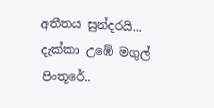අතීතය සුන්දරයි...
දැක්කා උඹේ මගුල් පිංතූරේ..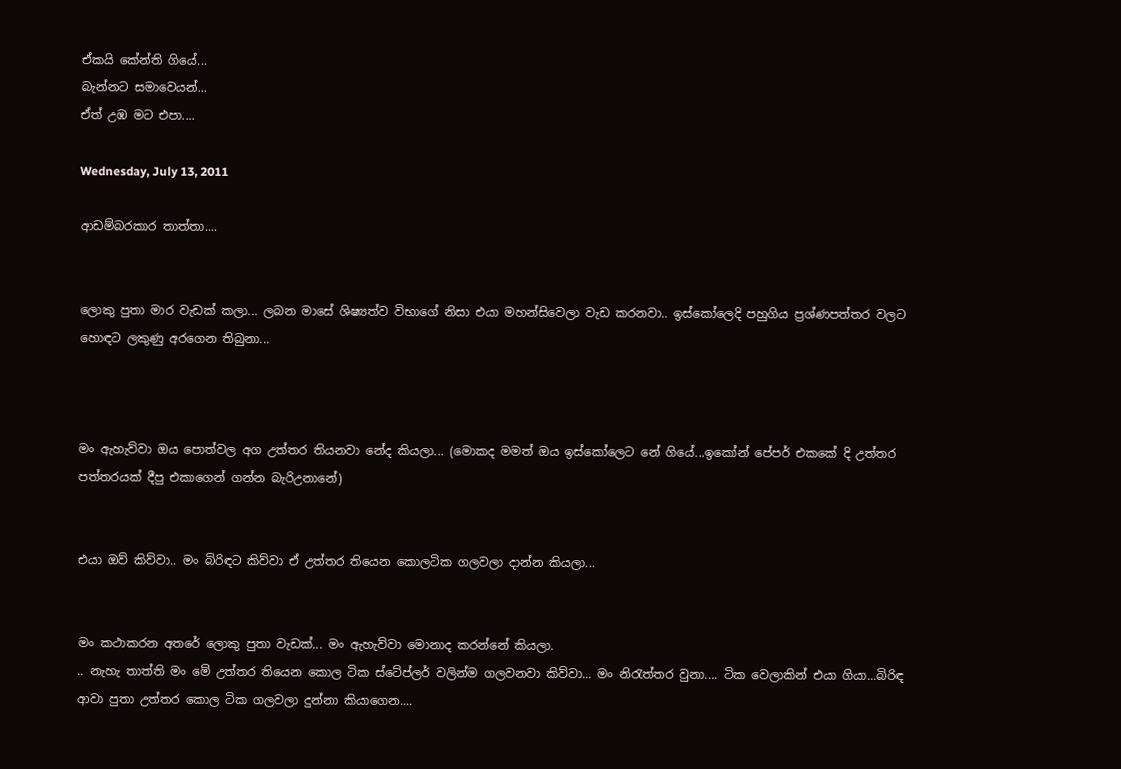ඒකයි කේන්ති ගියේ...
බැන්නට සමාවෙයන්...
ඒත් උඹ මට එපා....

Wednesday, July 13, 2011

ආඩම්බරකාර තාත්තා....


ලොකු පුතා මාර වැඩක් කලා... ලබන මාසේ ශිෂ්‍යත්ව විභාගේ නිසා එයා මහන්සිවෙලා වැඩ කරනවා.. ඉස්කෝලෙදි පහුගිය ප්‍රශ්ණපත්තර වලට හොඳට ලකුණු අරගෙන තිබුනා...



මං ඇහැව්වා ඔය පොත්වල අග උත්තර තියනවා නේද කියලා... (මොකද මමත් ඔය ඉස්කෝලෙට නේ ගියේ...ඉකෝන් පේපර් එකකේ දි උත්තර පත්තරයක් දීපු එකාගෙන් ගන්න බැරිඋනානේ)


එයා ඔව් කිව්වා.. මං බිරිඳට කිව්වා ඒ උත්තර තියෙන කොලටික ගලවලා දාන්න කියලා...


මං කථාකරන අතරේ ලොකු පුතා වැඩක්... මං ඇහැව්වා මොනාද කරන්නේ කියලා.
.. නැහැ තාත්ති මං මේ උත්තර තියෙන කොල ටික ස්ටේප්ලර් වලින්ම ගලවනවා කිව්වා... මං නිරැත්තර වුනා.... ටික වෙලාකින් එයා ගියා...බිරිඳ ආවා පුතා උත්තර කොල ටික ගලවලා දුන්නා කියාගෙන....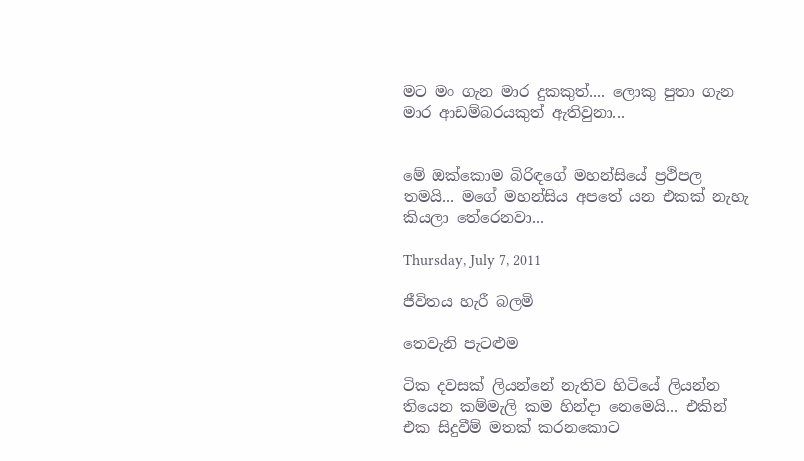මට මං ගැන මාර දුකකුත්.... ලොකු පුතා ගැන මාර ආඩම්බරයකුත් ඇතිවුනා...


මේ ඔක්කොම බිරිඳගේ මහන්සියේ ප්‍රථිපල තමයි... මගේ මහන්සිය අපතේ යන එකක් නැහැ කියලා තේරෙනවා...

Thursday, July 7, 2011

ජීවිතය හැරී බලමි

තෙවැනි පැටළුම

ටික දවසක් ලියන්නේ නැතිව හිටියේ ලියන්න තියෙන කම්මැලි කම හින්දා නෙමෙයි... එකින් එක සිදුවීම් මතක් කරනකොට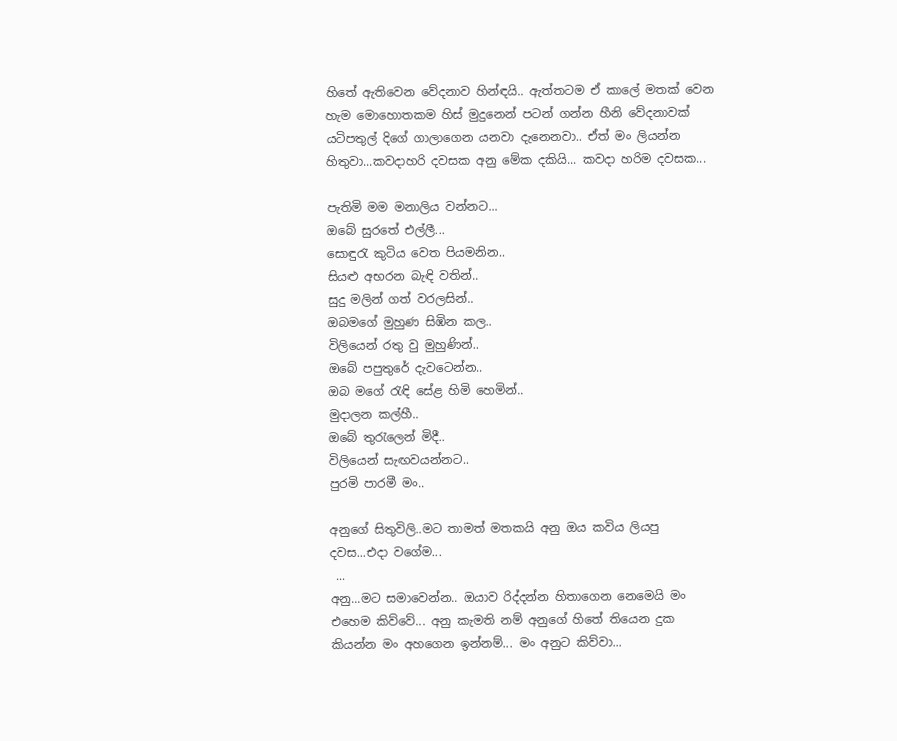හිතේ ඇතිවෙන වේදනාව හින්ඳයි.. ඇත්තටම ඒ කාලේ මතක් වෙන හැම මොහොතකම හිස් මුදුනෙන් පටන් ගන්න හීනි වේදනාවක් යටිපතුල් දිගේ ගාලාගෙන යනවා දැනෙනවා.. ඒත් මං ලියන්න හිතුවා...කවදාහරි දවසක අනු මේක දකියි... කවදා හරිම දවසක...

පැතිමි මම මනාලිය වන්නට...
ඔබේ සුරතේ එල්ලී...
සොඳුරැ කුටිය වෙත පියමනින..
සියළු අභරන බැඳි වතින්..
සුදු මලින් ගත් වරලසින්..
ඔබමගේ මුහුණ සිඹින කල..
විලියෙන් රතු වු මුහුණින්..
ඔබේ පපුතුරේ දැවටෙන්න..
ඔබ මගේ රැඳි සේළ හිමි හෙමින්..
මුදාලන කල්හී..
ඔබේ තුරැලෙන් මිදී..
විලියෙන් සැඟවයන්නට..
පුරමි පාරමී මං..

අනුගේ සිතුවිලි..මට තාමත් මතකයි අනු ඔය කවිය ලියපු දවස...එදා වගේම...
 ...
අනු...මට සමාවෙන්න.. ඔයාව රිද්දන්න හිතාගෙන නෙමෙයි මං එහෙම කිව්වේ... අනු කැමති නම් අනුගේ හිතේ තියෙන දුක කියන්න මං අහගෙන ඉන්නම්... මං අනුට කිව්වා...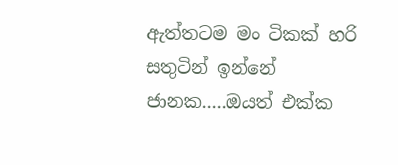ඇත්තටම මං ටිකක් හරි සතුටින් ඉන්නේ ජානක.....ඔයත් එක්ක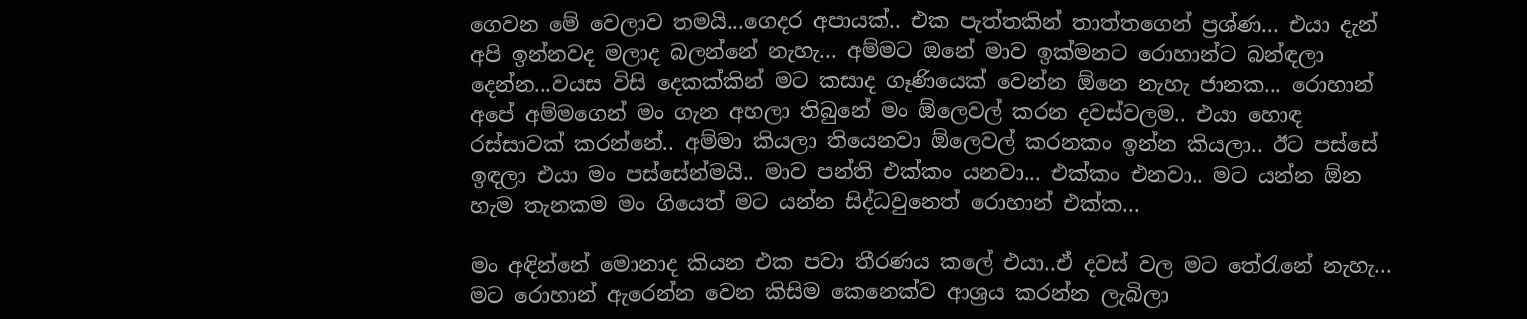ගෙවන මේ වෙලාව තමයි...ගෙදර අපායක්.. එක පැත්තකින් තාත්තගෙන් ප්‍රශ්ණ... එයා දැන් අපි ඉන්නවද මලාද බලන්නේ නැහැ... අම්මට ඔනේ මාව ඉක්මනට රොහාන්ට බන්ඳලා දෙන්න...වයස විසි දෙකක්කින් මට කසාද ගෑණියෙක් වෙන්න ඕනෙ නැහැ ජානක... රොහාන් අපේ අම්මගෙන් මං ගැන අහලා තිබුනේ මං ඕලෙවල් කරන දවස්වලම.. එයා හොඳ රස්සාවක් කරන්නේ.. අම්මා කියලා තියෙනවා ඕලෙවල් කරනකං ඉන්න කියලා.. ඊට පස්සේ ඉඳලා එයා මං පස්සේන්මයි.. මාව පන්ති එක්කං යනවා... එක්කං එනවා.. මට යන්න ඕන හැම තැනකම මං ගියෙත් මට යන්න සිද්ධවුනෙත් රොහාන් එක්ක...

මං අඳින්නේ මොනාද කියන එක පවා තීරණය කලේ එයා..ඒ දවස් වල මට තේරැනේ නැහැ... මට රොහාන් ඇරෙන්න වෙන කිසිම කෙනෙක්ව ආශ්‍රය කරන්න ලැබිලා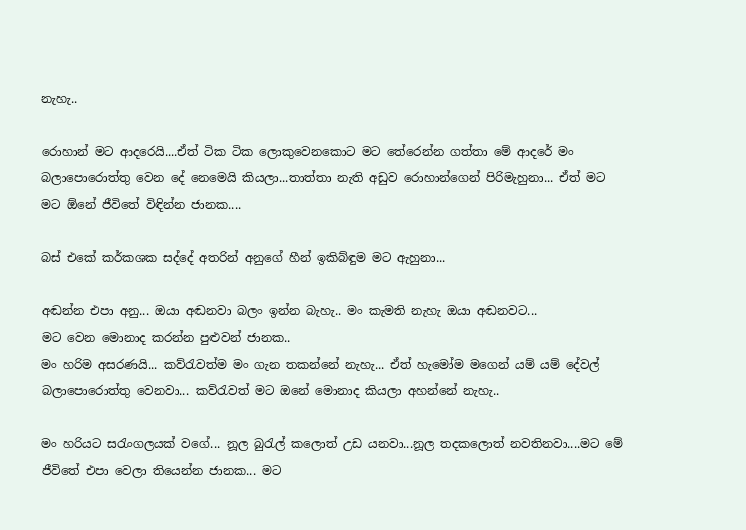නැහැ..

රොහාන් මට ආදරෙයි....ඒත් ටික ටික ලොකුවෙනකොට මට තේරෙන්න ගත්තා මේ ආදරේ මං බලාපොරොත්තු වෙන දේ නෙමෙයි කියලා...තාත්තා නැති අඩුව රොහාන්ගෙන් පිරිමැහුනා... ඒත් මට මට ඕනේ ජීවිතේ විඳින්න ජානක....

බස් එකේ කර්කශක සද්දේ අතරින් අනුගේ හීන් ඉකිබ්ඳුම මට ඇහුනා...

අඬන්න එපා අනු... ඔයා අඬනවා බලං ඉන්න බැහැ.. මං කැමති නැහැ ඔයා අඬනවට...
මට වෙන මොනාද කරන්න පුළුවන් ජානක..
මං හරිම අසරණයි... කව්රැවත්ම මං ගැන තකන්නේ නැහැ... ඒත් හැමෝම මගෙන් යම් යම් දේවල් බලාපොරොත්තු වෙනවා... කව්රැවත් මට ඔනේ මොනාද කියලා අහන්නේ නැහැ..

මං හරියට සරැංගලයක් වගේ... නූල බුරැල් කලොත් උඩ යනවා...නූල තදකලොත් නවතිනවා....මට මේ ජීවිතේ එපා වෙලා තියෙන්න ජානක... මට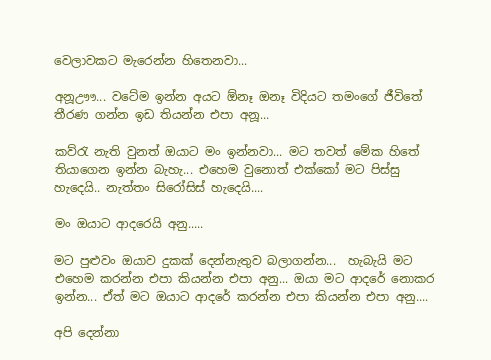වෙලාවකට මැරෙන්න හිතෙනවා...

අනූඌෟ... වටේම ඉන්න අයට ඕනෑ ඔනෑ විදියට තමංගේ ජීවිතේ තීරණ ගන්න ඉඩ තියන්න එපා අනූ...

කව්රැ නැති වුනත් ඔයාට මං ඉන්නවා... මට තවත් මේක හිතේ තියාගෙන ඉන්න බැහැ... එහෙම වුනොත් එක්කෝ මට පිස්සු හැදෙයි.. නැත්තං සිරෝසිස් හැදෙයි....

මං ඔයාට ආදරෙයි අනු.....

මට පුළුවං ඔයාව දුකක් දෙන්නැතුව බලාගන්න...  හැබැයි මට එහෙම කරන්න එපා කියන්න එපා අනු... ඔයා මට ආදරේ නොකර ඉන්න... ඒත් මට ඔයාට ආදරේ කරන්න එපා කියන්න එපා අනු....

අපි දෙන්නා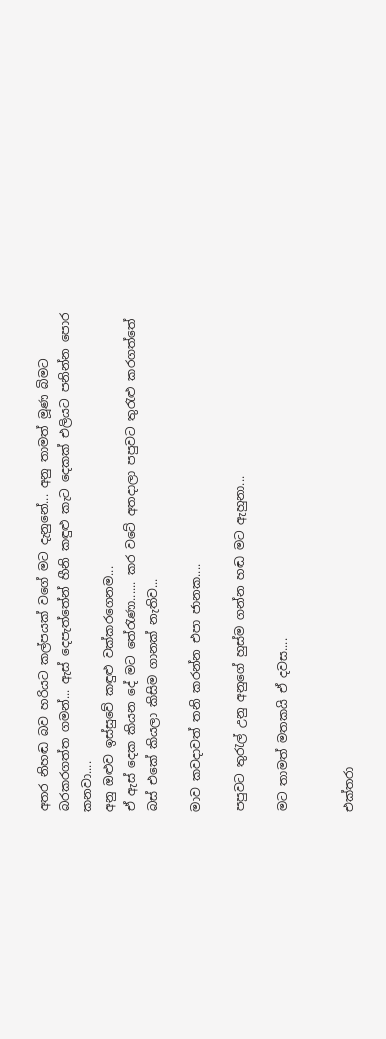අතර නිහඬ බව හරියට කල්පයක් වගේ මට දැනුනේ... අනු තාමත් මූණ බිමට බරකරගත්ත ගමන්... ඇස් දෙපැත්තේන් හීනි කඳුළු කැට දෙකක් එලියට පනින්න පොර කනවා....
අනු ඔළුව ඉස්සුවේ කඳුළු වක්කරගෙනම...
ඒ ඇස් දෙක කියන දේ මට තේරැණා...... කර වටේ අතදාලා පපුවට තුරැළු කරගත්තේ බස් එකේ කියලා කිසිම ගානක් නැතිව...

මාව කවදාවත් තනි කරන්න එපා ජානක....

පපුවට තුරැල් උනු අනුගේ හුස්ම ගන්න හඬ මට ඇහුනා...

මට තාමත් මතකයි ඒ දවස....


එක්තරා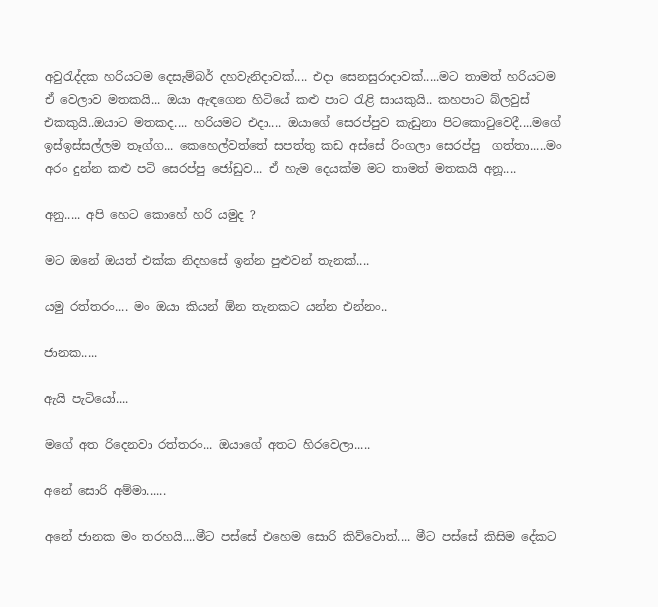අවුරැද්දක හරියටම දෙසැම්බර් දහවැනිදාවක්.... එදා සෙනසුරාදාවක්.....මට තාමත් හරියටම ඒ වෙලාව මතකයි... ඔයා ඇඳගෙන හිටියේ කළු පාට රැළි සායකුයි.. කහපාට බ්ලවුස් එකකුයි..ඔයාට මතකද.... හරියමට එදා.... ඔයාගේ සෙරප්පුව කැඩුනා පිටකොටුවෙදී....මගේ ඉස්ඉස්සල්ලම තෑග්ග... කෙහෙල්වත්තේ සපත්තු කඩ අස්සේ රිංගලා සෙරප්පු  ගත්තා.....මං අරං දුන්න කළු පටි සෙරප්පු ජෝඩුව... ඒ හැම දෙයක්ම මට තාමත් මතකයි අනූ....

අනු..... අපි හෙට කොහේ හරි යමුද ?

මට ඔනේ ඔයත් එක්ක නිදහසේ ඉන්න පුළුවන් තැනක්....

යමු රත්තරං.... මං ඔයා කියන් ඕන තැනකට යන්න එන්නං..

ජානක.....

ඇයි පැටියෝ....

මගේ අත රිදෙනවා රත්තරං... ඔයාගේ අතට හිරවෙලා.....

අනේ සොරි අම්මා......

අනේ ජානක මං තරහයි....මීට පස්සේ එහෙම සොරි කිව්වොත්.... මීට පස්සේ කිසිම දේකට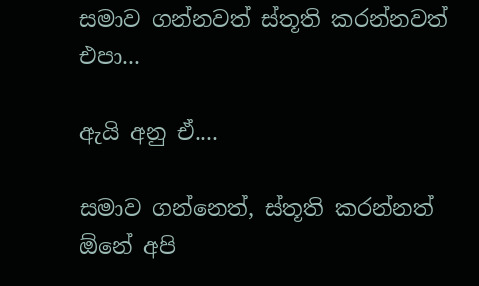සමාව ගන්නවත් ස්තූති කරන්නවත් එපා...

ඇයි අනු ඒ....

සමාව ගන්නෙත්, ස්තූති කරන්නත් ඕනේ අපි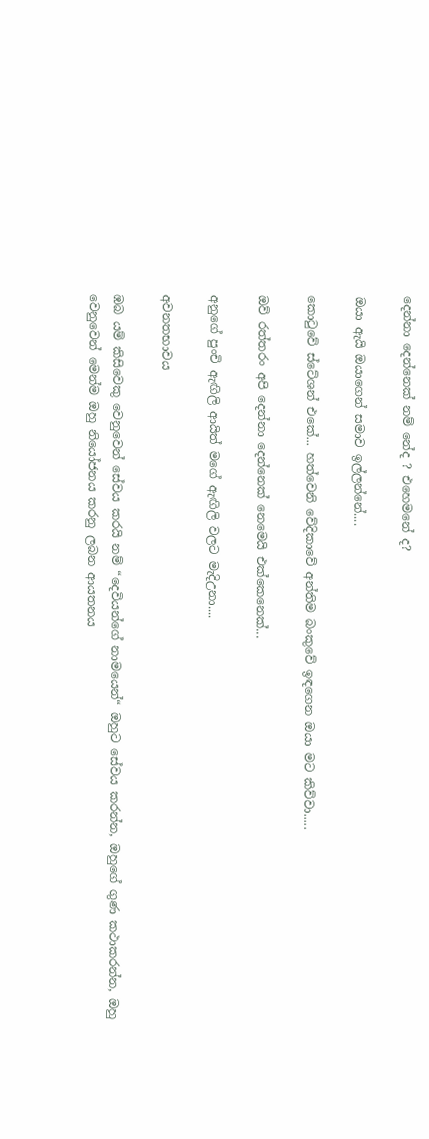දෙන්නා දෙන්නෙක් නම් නේද ? එහෙමනේ ද?

ඔයා ඇයි ඔයාගෙන් සමාව ඉල්ලන්නේ....

කොටුවේ ස්ටේශන් එකේ... හත්වෙනි වේදිකාවේ අන්තිම බංකුවේ ඉඳගෙන ඔයා මට කිව්වා.....

ඔව් රත්තරං අපි දෙන්නා දෙන්නෙක් නෙමෙයි එක්කෙනෙක්...

අනුගේ පුංචි ඇඟිලි ආයිත් මගේ ඇඟිලි වලට මැදිඋනා....

අවනතභාවය

ඹබ යම් කිසිවෙකු වෙනුවෙන් සේවය කරයි නම් “දෙවියන්ගේ නාමයෙන්“ ඔහුට සේවය කරන්න, ඔහුගේ ගුණ කථාකරන්න, ඔහු වෙනුවෙන් මෙන්ම ඔහු නියෝජනය කරනු ලබන ආයතනය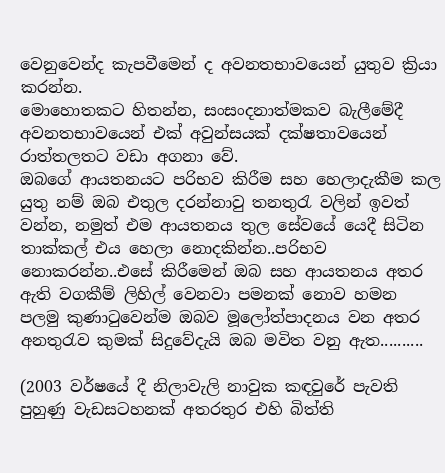වෙනුවෙන්ද කැපවීමෙන් ද අවනතභාවයෙන් යුතුව ක්‍රියා කරන්න.
මොහොතකට හිතන්න, සංසංදනාත්මකව බැලීමේදී අවනතභාවයෙන් එක් අවුන්සයක් දක්ෂතාවයෙන් රාත්තලතට වඩා අගනා වේ.
ඔබගේ ආයතනයට පරිභව කිරීම සහ හෙලාදැකීම කල යුතු නම් ඔබ එතුල දරන්නාවු තනතුරැ වලින් ඉවත් වන්න, නමුත් එම ආයතනය තුල සේවයේ යෙදී සිටින තාක්කල් එය හෙලා නොදකින්න..පරිභව නොකරන්න..එසේ කිරීමෙන් ඔබ සහ ආයතනය අතර ඇති වගකීම් ලිහිල් වෙනවා පමනක් නොව හමන පලමු කුණාටුවෙන්ම ඔබව මූලෝත්පාදනය වන අතර අනතුරැව කුමක් සිදුවේදැයි ඔබ මවිත වනු ඇත..........

(2003 වර්ෂයේ දී නිලාවැලි නාවුක කඳවුරේ පැවති පුහුණු වැඩසටහනක් අතරතුර එහි බිත්ති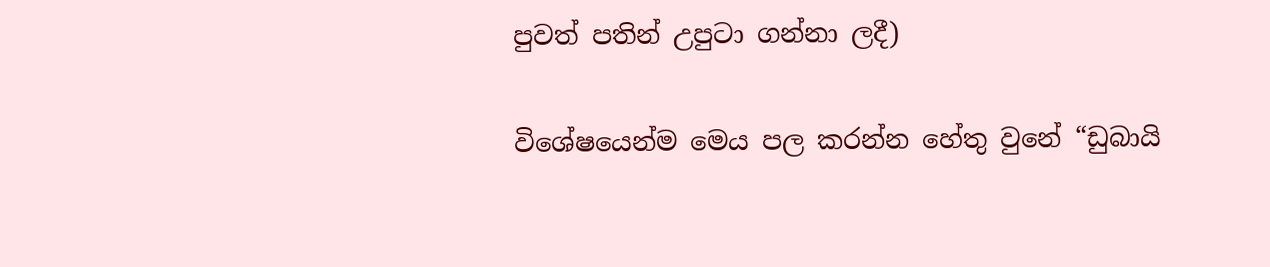පුවත් පතින් උපුටා ගන්නා ලදී)

විශේෂයෙන්ම මෙය පල කරන්න හේතු වුනේ “ඩුබායි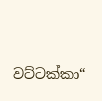වට්ටක්කා“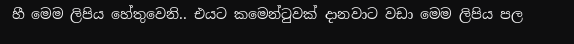හී මෙම ලිපිය හේතුවෙනි.. එයට කමෙන්ටුවක් දානවාට වඩා මෙම ලිපිය පල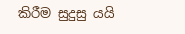කිරීම සුදුසු යයි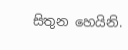සිතුන හෙයිනි.